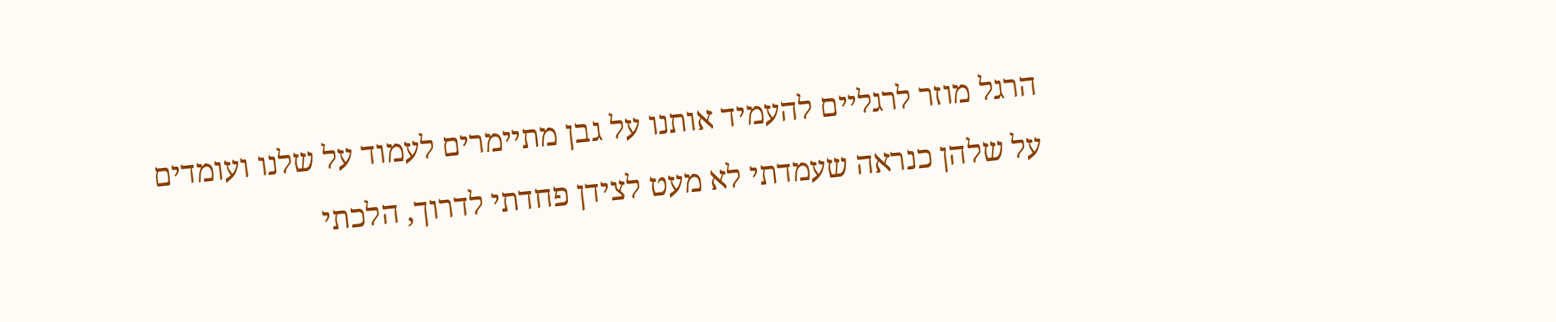הרגל מוזר לרגליים להעמיד אותנו על גבן מתיימרים לעמוד על שלנו ועומדים על שלהן כנראה שעמדתי לא מעט לצידן פחדתי לדרוך, הלכתי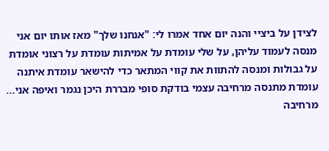לצידן על ביציי והנה יום אחד אמרו לי: "אנחנו שלך" מאז אותו יום אני מנסה לעמוד עליהן, על שלי עומדת על אמיתות עומדת על רצוני אומדת על גבולות ומנסה להתוות את קווי המתאר כדי להישאר עומדת איתנה עומדת מתנסה מרחיבה עצמי בודקת סופי מבררת היכן נגמר ואיפה אני... מרחיבה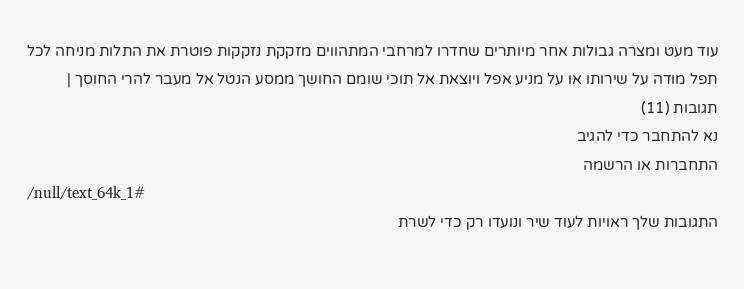עוד מעט ומצרה גבולות אחר מיותרים שחדרו למרחבי המתהווים מזקקת נזקקות פוטרת את התלות מניחה לכל תפל מודה על שירותו או על מניע אפל ויוצאת אל תוכי שומם החושך ממסע הנטל אל מעבר להרי החוסך |
תגובות (11)
נא להתחבר כדי להגיב
התחברות או הרשמה
/null/text_64k_1#
התגובות שלך ראויות לעוד שיר ונועדו רק כדי לשרת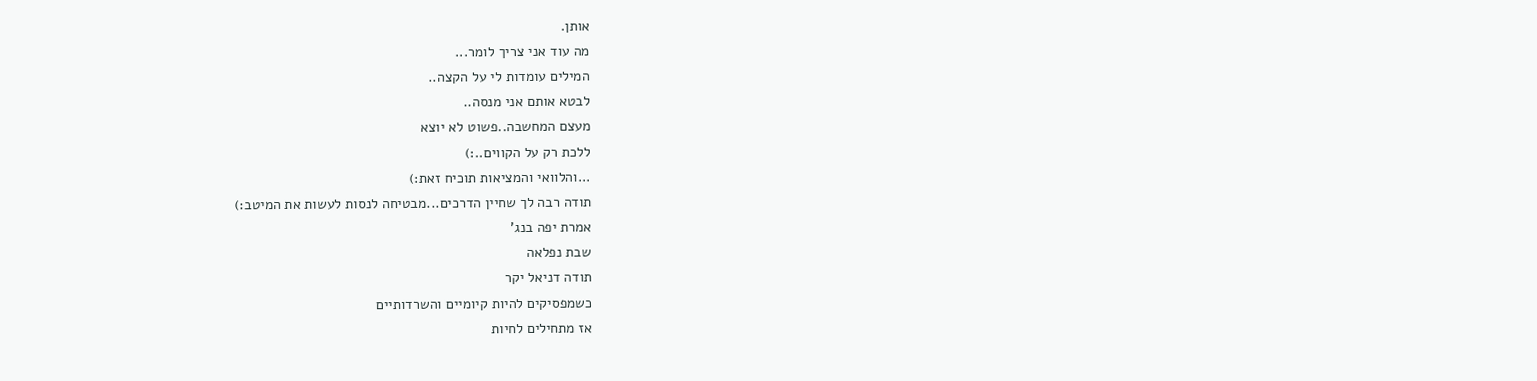אותן.
מה עוד אני צריך לומר...
המילים עומדות לי על הקצה..
לבטא אותם אני מנסה..
מעצם המחשבה..פשוט לא יוצא
ללכת רק על הקווים..:)
...והלוואי והמציאות תוכיח זאת:)
תודה רבה לך שחיין הדרכים...מבטיחה לנסות לעשות את המיטב:)
אמרת יפה בנג'
שבת נפלאה
תודה דניאל יקר
כשמפסיקים להיות קיומיים והשרדותיים
אז מתחילים לחיות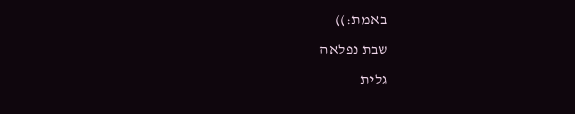באמת:))
שבת נפלאה
גלית